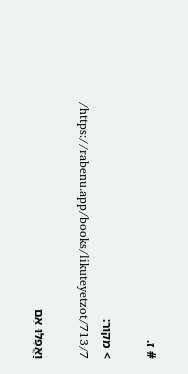# ז.

> מקור: https://rabenu.app/books/likuteyetzot/713/7/

וַאֲפִלּוּ אִם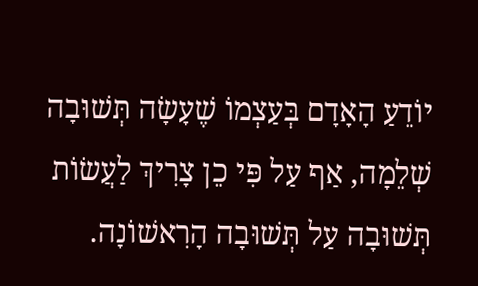יוֹדֵעַ הָאָדָם בְּעַצְמוֹ שֶׁעָשָׂה תְּשׁוּבָה שְׁלֵמָה, אַף עַל פִּי כֵן צָרִיךְ לַעֲשׂוֹת תְּשׁוּבָה עַל תְּשׁוּבָה הָרִאשׁוֹנָה.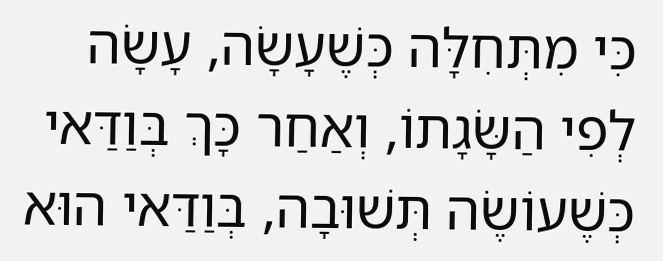כִּי מִתְּחִלָּה כְּשֶׁעָשָׂה, עָשָׂה לְפִי הַשָּׂגָתוֹ, וְאַחַר כָּךְ בְּוַדַּאי כְּשֶׁעוֹשֶׂה תְּשׁוּבָה, בְּוַדַּאי הוּא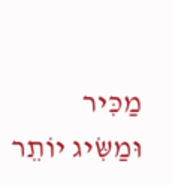מַכִּיר וּמַשִּׂיג יוֹתֵר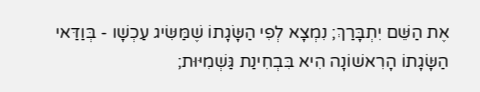אֶת הַשֵּׁם יִתְבָּרַךְ; נִמְצָא לְפִי הַשָּׂגָתוֹ שֶׁמַּשִּׂיג עַכְשָׁו - בְּוַדַּאי הַשָּׂגָתוֹ הָרִאשׁוֹנָה הִיא בִּבְחִינַת גַּשְׁמִיּוּת;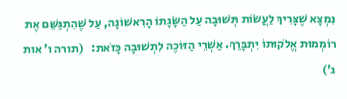נִמְצָא שֶׁצָּרִיךְ לַעֲשׂוֹת תְּשׁוּבָה עַל הַשָּׂגָתוֹ הָרִאשׁוֹנָה, עַל שֶׁהִתְגַּשֵּׁם אֶת רוֹמְמוּת אֱלֹקוּתוֹ יִתְבָּרַךְ. אַשְׁרֵי הַזּוֹכֶה לִתְשׁוּבָה כָּזֹאת:   (תורה ו’ אות ג’)